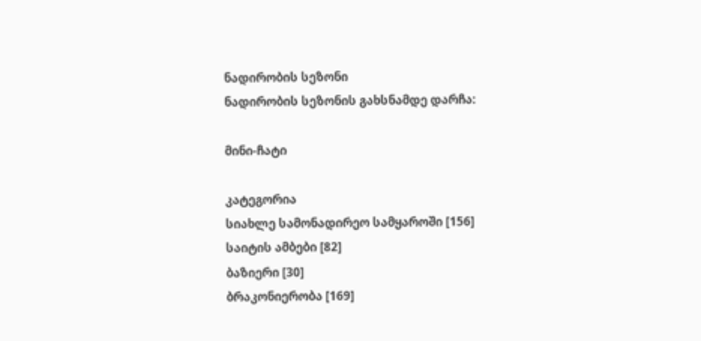ნადირობის სეზონი
ნადირობის სეზონის გახსნამდე დარჩა:

მინი-ჩატი

კატეგორია
სიახლე სამონადირეო სამყაროში [156]
საიტის ამბები [82]
ბაზიერი [30]
ბრაკონიერობა [169]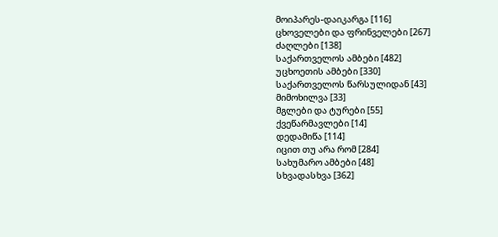მოიპარეს-დაიკარგა [116]
ცხოველები და ფრინველები [267]
ძაღლები [138]
საქართველოს ამბები [482]
უცხოეთის ამბები [330]
საქართველოს წარსულიდან [43]
მიმოხილვა [33]
მგლები და ტურები [55]
ქვეწარმავლები [14]
დედამიწა [114]
იცით თუ არა რომ [284]
სახუმარო ამბები [48]
სხვადასხვა [362]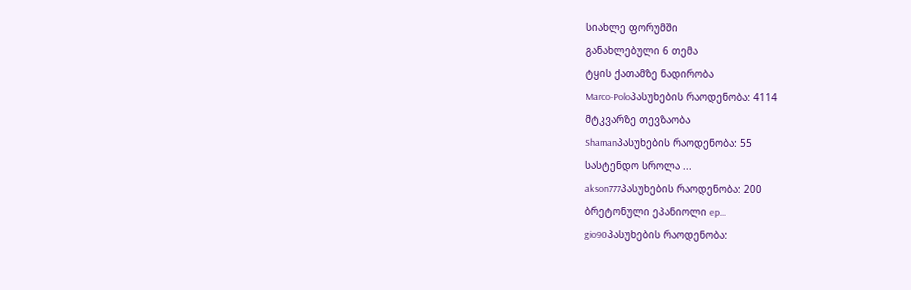სიახლე ფორუმში
განახლებული 6 თემა
ტყის ქათამზე ნადირობა
Marco-Poloპასუხების რაოდენობა: 4114
მტკვარზე თევზაობა
Shamanპასუხების რაოდენობა: 55
სასტენდო სროლა ...
akson777პასუხების რაოდენობა: 200
ბრეტონული ეპანიოლი ep...
gio90პასუხების რაოდენობა: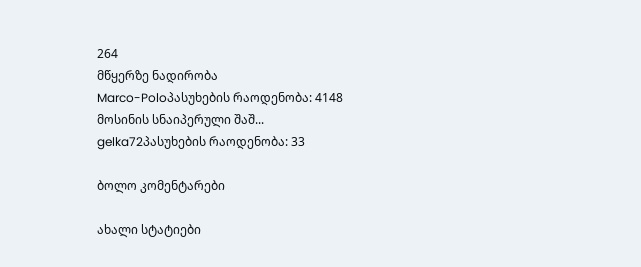264
მწყერზე ნადირობა
Marco-Poloპასუხების რაოდენობა: 4148
მოსინის სნაიპერული შაშ...
gelka72პასუხების რაოდენობა: 33

ბოლო კომენტარები

ახალი სტატიები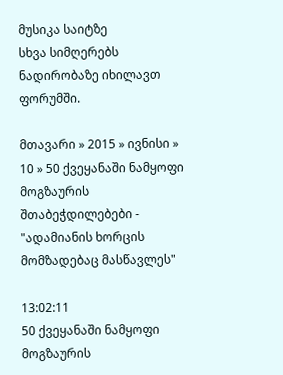მუსიკა საიტზე
სხვა სიმღერებს ნადირობაზე იხილავთ ფორუმში.

მთავარი » 2015 » ივნისი » 10 » 50 ქვეყანაში ნამყოფი მოგზაურის შთაბეჭდილებები - "ადამიანის ხორცის მომზადებაც მასწავლეს"

13:02:11
50 ქვეყანაში ნამყოფი მოგზაურის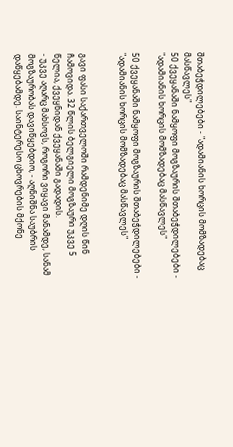შთაბეჭდილებები - "ადამიანის ხორცის მომზადებაც მასწავლეს"
50 ქვეყანაში ნამყოფი მოგზაურის შთაბეჭდილებები - "ადამიანის ხორცის მომზადებაც მასწავლეს"

50 ქვეყანაში ნამყოფი მოგზაურის შთაბეჭდილებები - "ადამიანის ხორცის მომზადებაც მასწავლეს"


გავი ფასი საქართველოში რამდენიმე დღის წინ ჩამოვიდა. 32 წლის ბელგიელი მოგზაური უკვე 5 წელია, ქვეყნიდან ქვეყანაში გადადის.
- უკვე აღარც მახსოვს, როგორი ვიყავი მანამდე, სანამ მოგზაურობას დავიწყებდიო, - აღნიშნა საუბრის დაწყებამდე. საინტერესო ცხოვრების მქონე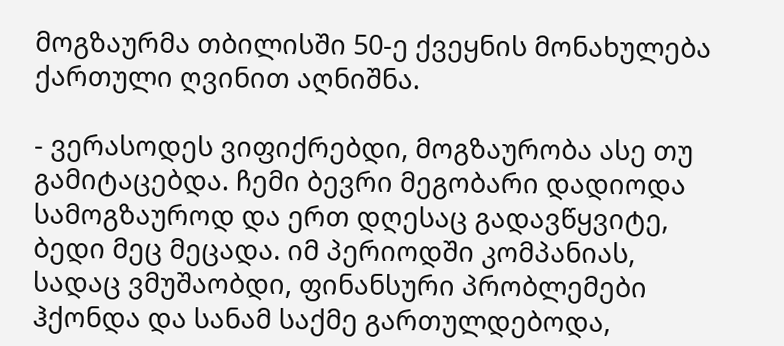მოგზაურმა თბილისში 50-ე ქვეყნის მონახულება ქართული ღვინით აღნიშნა.

- ვერასოდეს ვიფიქრებდი, მოგზაურობა ასე თუ გამიტაცებდა. ჩემი ბევრი მეგობარი დადიოდა სამოგზაუროდ და ერთ დღესაც გადავწყვიტე, ბედი მეც მეცადა. იმ პერიოდში კომპანიას, სადაც ვმუშაობდი, ფინანსური პრობლემები ჰქონდა და სანამ საქმე გართულდებოდა,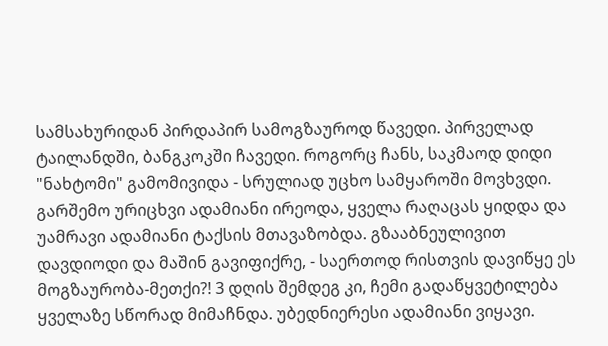სამსახურიდან პირდაპირ სამოგზაუროდ წავედი. პირველად ტაილანდში, ბანგკოკში ჩავედი. როგორც ჩანს, საკმაოდ დიდი "ნახტომი" გამომივიდა - სრულიად უცხო სამყაროში მოვხვდი. გარშემო ურიცხვი ადამიანი ირეოდა, ყველა რაღაცას ყიდდა და უამრავი ადამიანი ტაქსის მთავაზობდა. გზააბნეულივით დავდიოდი და მაშინ გავიფიქრე, - საერთოდ რისთვის დავიწყე ეს მოგზაურობა-მეთქი?! 3 დღის შემდეგ კი, ჩემი გადაწყვეტილება ყველაზე სწორად მიმაჩნდა. უბედნიერესი ადამიანი ვიყავი.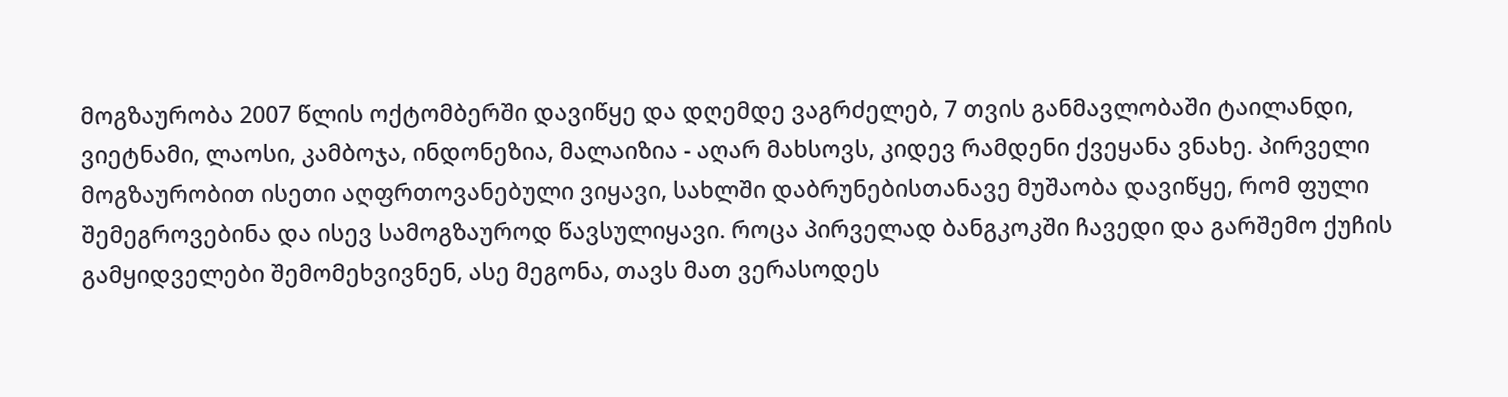მოგზაურობა 2007 წლის ოქტომბერში დავიწყე და დღემდე ვაგრძელებ, 7 თვის განმავლობაში ტაილანდი, ვიეტნამი, ლაოსი, კამბოჯა, ინდონეზია, მალაიზია - აღარ მახსოვს, კიდევ რამდენი ქვეყანა ვნახე. პირველი მოგზაურობით ისეთი აღფრთოვანებული ვიყავი, სახლში დაბრუნებისთანავე მუშაობა დავიწყე, რომ ფული შემეგროვებინა და ისევ სამოგზაუროდ წავსულიყავი. როცა პირველად ბანგკოკში ჩავედი და გარშემო ქუჩის გამყიდველები შემომეხვივნენ, ასე მეგონა, თავს მათ ვერასოდეს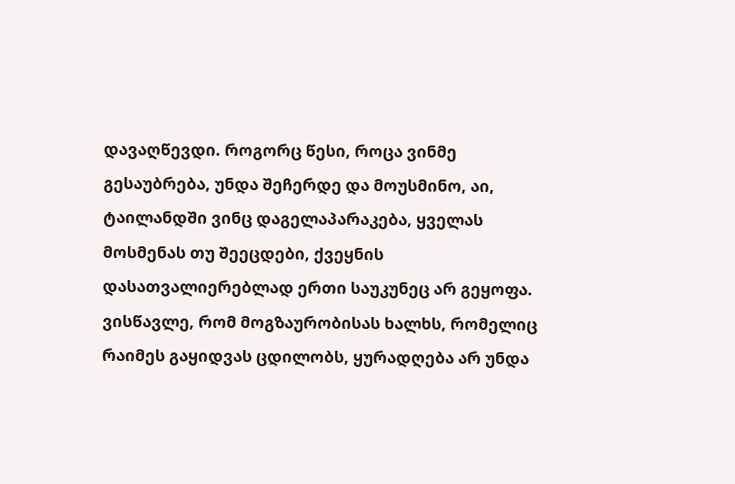დავაღწევდი. როგორც წესი, როცა ვინმე გესაუბრება, უნდა შეჩერდე და მოუსმინო, აი, ტაილანდში ვინც დაგელაპარაკება, ყველას მოსმენას თუ შეეცდები, ქვეყნის დასათვალიერებლად ერთი საუკუნეც არ გეყოფა. ვისწავლე, რომ მოგზაურობისას ხალხს, რომელიც რაიმეს გაყიდვას ცდილობს, ყურადღება არ უნდა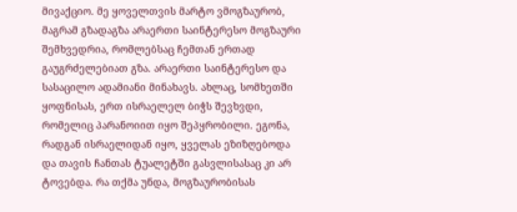მივაქციო. მე ყოველთვის მარტო ვმოგზაურობ, მაგრამ გზადაგზა არაერთი საინტერესო მოგზაური შემხვედრია, რომლებსაც ჩემთან ერთად გაუგრძელებიათ გზა. არაერთი საინტერესო და სასაცილო ადამიანი მინახავს. ახლაც, სომხეთში ყოფნისას, ერთ ისრაელელ ბიჭს შევხვდი, რომელიც პარანოიით იყო შეპყრობილი. ეგონა, რადგან ისრაელიდან იყო, ყველას ეზიზღებოდა და თავის ჩანთას ტუალეტში გასვლისასაც კი არ ტოვებდა. რა თქმა უნდა, მოგზაურობისას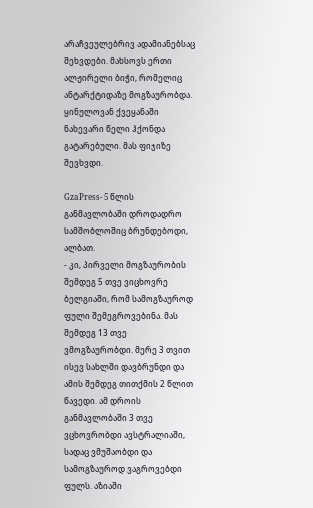არაჩვეულებრივ ადამიანებსაც შეხვდები. მახსოვს ერთი ალჟირელი ბიჭი, რომელიც ანტარქტიდაზე მოგზაურობდა. ყინულოვან ქვეყანაში ნახევარი წელი ჰქონდა გატარებული. მას ფიჯიზე შევხვდი.

GzaPress- 5 წლის განმავლობაში დროდადრო სამშობლოშიც ბრუნდებოდი, ალბათ.
- კი, პირველი მოგზაურობის შემდეგ 5 თვე ვიცხოვრე ბელგიაში, რომ სამოგზაუროდ ფული შემეგროვებინა. მას შემდეგ 13 თვე ვმოგზაურობდი. მერე 3 თვით ისევ სახლში დავბრუნდი და ამის შემდეგ თითქმის 2 წლით წავედი. ამ დროის განმავლობაში 3 თვე ვცხოვრობდი ავსტრალიაში, სადაც ვმუშაობდი და სამოგზაუროდ ვაგროვებდი ფულს. აზიაში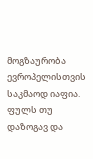მოგზაურობა ევროპელისთვის საკმაოდ იაფია. ფულს თუ დაზოგავ და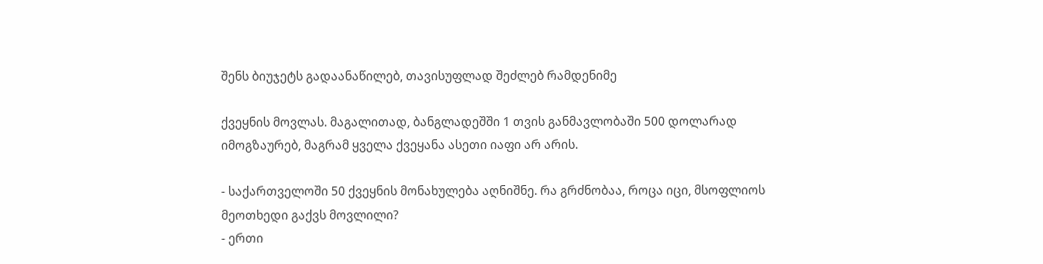შენს ბიუჯეტს გადაანაწილებ, თავისუფლად შეძლებ რამდენიმე

ქვეყნის მოვლას. მაგალითად, ბანგლადეშში 1 თვის განმავლობაში 500 დოლარად იმოგზაურებ, მაგრამ ყველა ქვეყანა ასეთი იაფი არ არის.

- საქართველოში 50 ქვეყნის მონახულება აღნიშნე. რა გრძნობაა, როცა იცი, მსოფლიოს მეოთხედი გაქვს მოვლილი?
- ერთი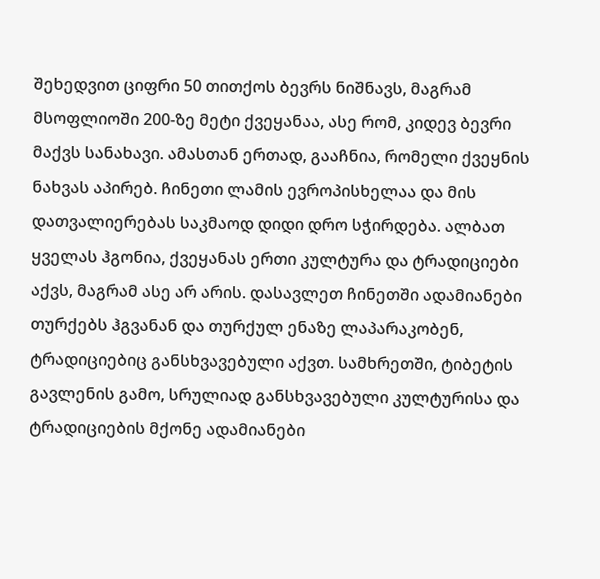შეხედვით ციფრი 50 თითქოს ბევრს ნიშნავს, მაგრამ მსოფლიოში 200-ზე მეტი ქვეყანაა, ასე რომ, კიდევ ბევრი მაქვს სანახავი. ამასთან ერთად, გააჩნია, რომელი ქვეყნის ნახვას აპირებ. ჩინეთი ლამის ევროპისხელაა და მის დათვალიერებას საკმაოდ დიდი დრო სჭირდება. ალბათ ყველას ჰგონია, ქვეყანას ერთი კულტურა და ტრადიციები აქვს, მაგრამ ასე არ არის. დასავლეთ ჩინეთში ადამიანები თურქებს ჰგვანან და თურქულ ენაზე ლაპარაკობენ, ტრადიციებიც განსხვავებული აქვთ. სამხრეთში, ტიბეტის გავლენის გამო, სრულიად განსხვავებული კულტურისა და ტრადიციების მქონე ადამიანები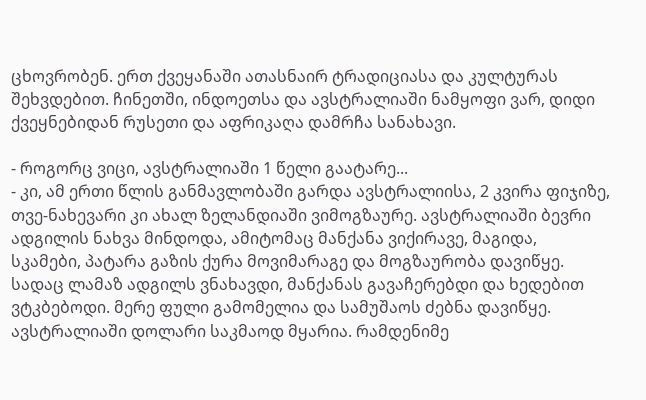ცხოვრობენ. ერთ ქვეყანაში ათასნაირ ტრადიციასა და კულტურას შეხვდებით. ჩინეთში, ინდოეთსა და ავსტრალიაში ნამყოფი ვარ, დიდი ქვეყნებიდან რუსეთი და აფრიკაღა დამრჩა სანახავი.

- როგორც ვიცი, ავსტრალიაში 1 წელი გაატარე...
- კი, ამ ერთი წლის განმავლობაში გარდა ავსტრალიისა, 2 კვირა ფიჯიზე, თვე-ნახევარი კი ახალ ზელანდიაში ვიმოგზაურე. ავსტრალიაში ბევრი ადგილის ნახვა მინდოდა, ამიტომაც მანქანა ვიქირავე, მაგიდა, სკამები, პატარა გაზის ქურა მოვიმარაგე და მოგზაურობა დავიწყე. სადაც ლამაზ ადგილს ვნახავდი, მანქანას გავაჩერებდი და ხედებით ვტკბებოდი. მერე ფული გამომელია და სამუშაოს ძებნა დავიწყე. ავსტრალიაში დოლარი საკმაოდ მყარია. რამდენიმე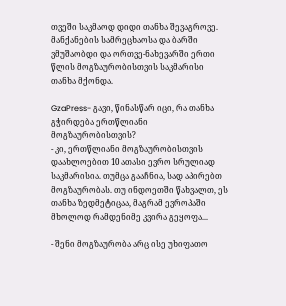თვეში საკმაოდ დიდი თანხა შევაგროვე. მანქანების სამრეცხაოსა და ბარში ვმუშაობდი და ორთვე-ნახევარში ერთი წლის მოგზაურობისთვის საკმარისი თანხა მქონდა.

GzaPress- გავი, წინასწარ იცი, რა თანხა გჭირდება ერთწლიანი მოგზაურობისთვის?
- კი, ერთწლიანი მოგზაურობისთვის დაახლოებით 10 ათასი ევრო სრულიად საკმარისია. თუმცა გააჩნია, სად აპირებთ მოგზაურობას. თუ ინდოეთში წახვალთ, ეს თანხა ზედმეტიცაა, მაგრამ ევროპაში მხოლოდ რამდენიმე კვირა გეყოფა...

- შენი მოგზაურობა არც ისე უხიფათო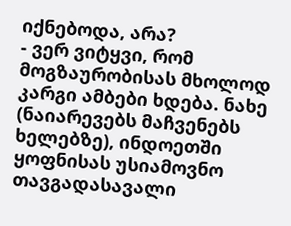იქნებოდა, არა?
- ვერ ვიტყვი, რომ მოგზაურობისას მხოლოდ კარგი ამბები ხდება. ნახე (ნაიარევებს მაჩვენებს ხელებზე), ინდოეთში ყოფნისას უსიამოვნო თავგადასავალი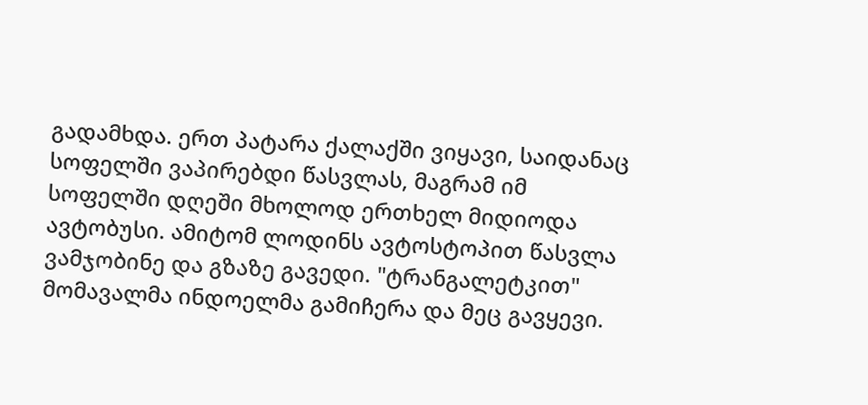გადამხდა. ერთ პატარა ქალაქში ვიყავი, საიდანაც სოფელში ვაპირებდი წასვლას, მაგრამ იმ სოფელში დღეში მხოლოდ ერთხელ მიდიოდა ავტობუსი. ამიტომ ლოდინს ავტოსტოპით წასვლა ვამჯობინე და გზაზე გავედი. "ტრანგალეტკით" მომავალმა ინდოელმა გამიჩერა და მეც გავყევი.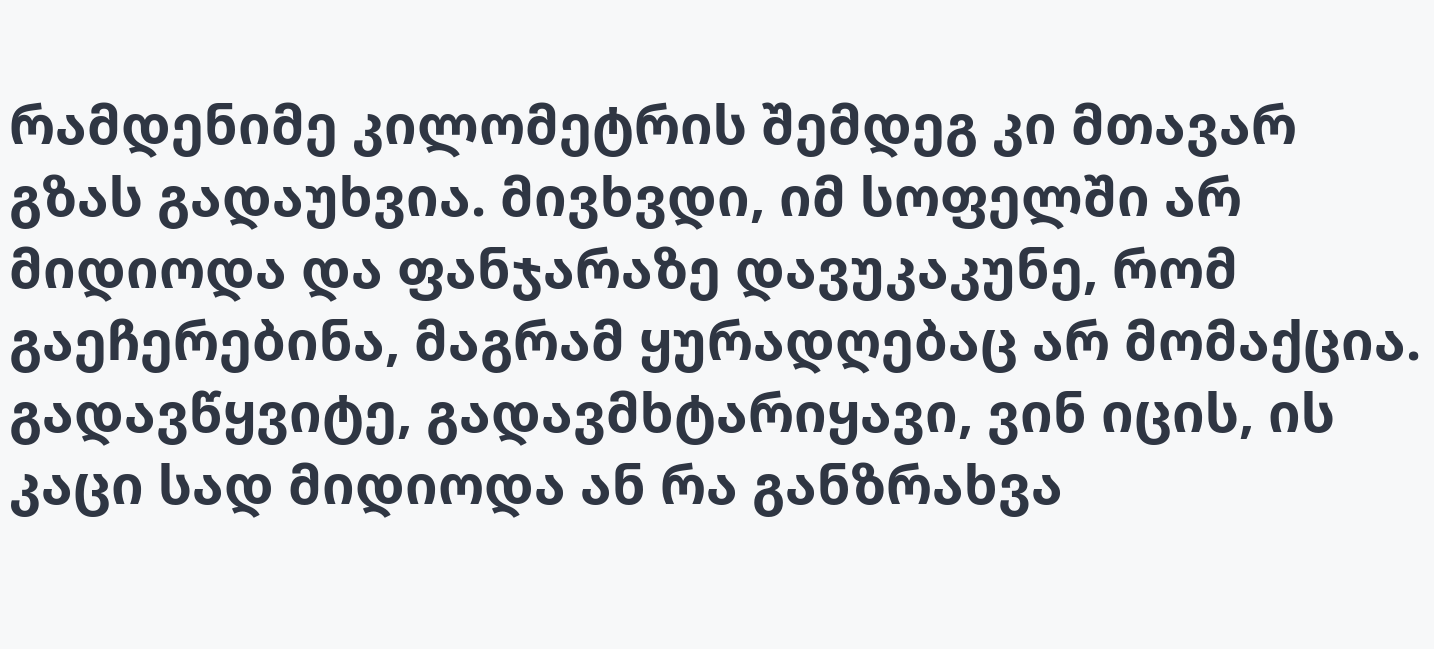რამდენიმე კილომეტრის შემდეგ კი მთავარ გზას გადაუხვია. მივხვდი, იმ სოფელში არ მიდიოდა და ფანჯარაზე დავუკაკუნე, რომ გაეჩერებინა, მაგრამ ყურადღებაც არ მომაქცია. გადავწყვიტე, გადავმხტარიყავი, ვინ იცის, ის კაცი სად მიდიოდა ან რა განზრახვა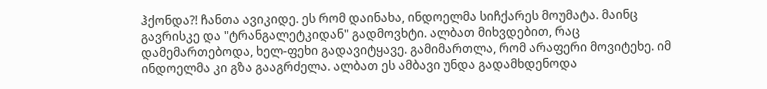ჰქონდა?! ჩანთა ავიკიდე. ეს რომ დაინახა, ინდოელმა სიჩქარეს მოუმატა. მაინც გავრისკე და "ტრანგალეტკიდან" გადმოვხტი. ალბათ მიხვდებით, რაც დამემართებოდა, ხელ-ფეხი გადავიტყავე. გამიმართლა, რომ არაფერი მოვიტეხე. იმ ინდოელმა კი გზა გააგრძელა. ალბათ ეს ამბავი უნდა გადამხდენოდა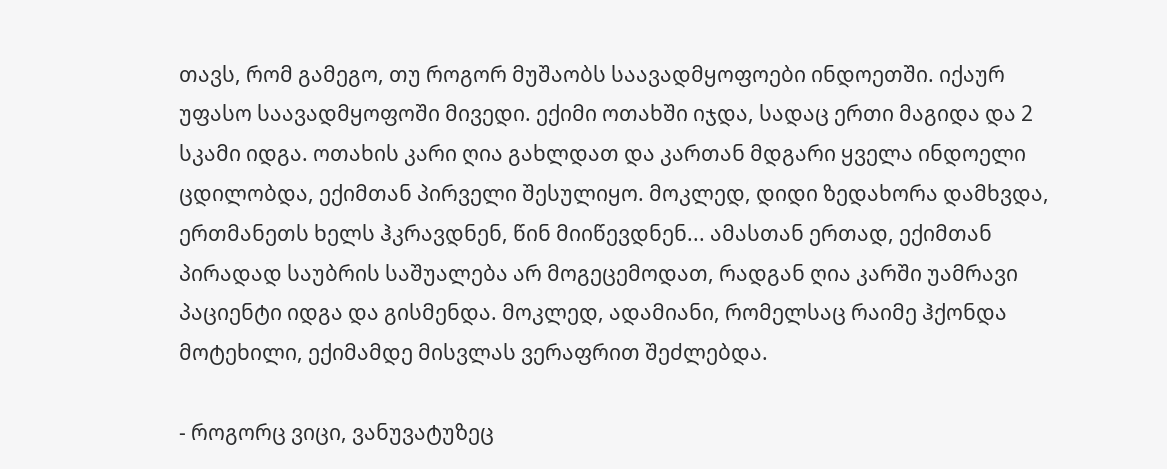თავს, რომ გამეგო, თუ როგორ მუშაობს საავადმყოფოები ინდოეთში. იქაურ უფასო საავადმყოფოში მივედი. ექიმი ოთახში იჯდა, სადაც ერთი მაგიდა და 2 სკამი იდგა. ოთახის კარი ღია გახლდათ და კართან მდგარი ყველა ინდოელი ცდილობდა, ექიმთან პირველი შესულიყო. მოკლედ, დიდი ზედახორა დამხვდა, ერთმანეთს ხელს ჰკრავდნენ, წინ მიიწევდნენ... ამასთან ერთად, ექიმთან პირადად საუბრის საშუალება არ მოგეცემოდათ, რადგან ღია კარში უამრავი პაციენტი იდგა და გისმენდა. მოკლედ, ადამიანი, რომელსაც რაიმე ჰქონდა მოტეხილი, ექიმამდე მისვლას ვერაფრით შეძლებდა.

- როგორც ვიცი, ვანუვატუზეც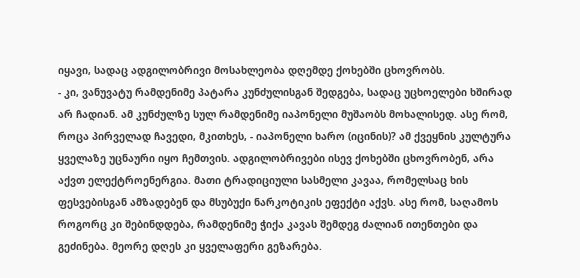იყავი, სადაც ადგილობრივი მოსახლეობა დღემდე ქოხებში ცხოვრობს.
- კი, ვანუვატუ რამდენიმე პატარა კუნძულისგან შედგება, სადაც უცხოელები ხშირად არ ჩადიან. ამ კუნძულზე სულ რამდენიმე იაპონელი მუშაობს მოხალისედ. ასე რომ, როცა პირველად ჩავედი, მკითხეს, - იაპონელი ხარო (იცინის)? ამ ქვეყნის კულტურა ყველაზე უცნაური იყო ჩემთვის. ადგილობრივები ისევ ქოხებში ცხოვრობენ, არა აქვთ ელექტროენერგია. მათი ტრადიციული სასმელი კავაა, რომელსაც ხის ფესვებისგან ამზადებენ და მსუბუქი ნარკოტიკის ეფექტი აქვს. ასე რომ, საღამოს როგორც კი შებინდდება, რამდენიმე ჭიქა კავას შემდეგ ძალიან ითენთები და გეძინება. მეორე დღეს კი ყველაფერი გეზარება.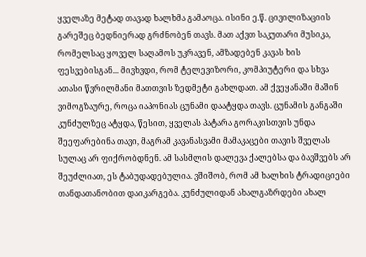ყველაზე მეტად თავად ხალხმა გამაოცა. ისინი ე.წ. ცივილიზაციის გარეშეც ბედნიერად გრძნობენ თავს. მათ აქვთ საკუთარი მუსიკა, რომელსაც ყოველ საღამოს უკრავენ, ამზადებენ კავას ხის ფესვებისგან... მივხვდი, რომ ტელევიზორი, კომპიუტერი და სხვა ათასი წვრილმანი მათთვის ზედმეტი გახლდათ. ამ ქვეყანაში მაშინ ვიმოგზაურე, როცა იაპონიას ცუნამი დაატყდა თავს. ცუნამის განგაში კუნძულზეც ატყდა, წესით, ყველას პატარა გორაკისთვის უნდა შეეფარებინა თავი, მაგრამ კავანასვამი მამაკაცები თავის შველას სულაც არ ფიქრობდნენ. ამ სასმლის დალევა ქალებსა და ბავშვებს არ შეუძლიათ, ეს ტაბუდადებულია. ვშიშობ, რომ ამ ხალხის ტრადიციები თანდათანობით დაიკარგება. კუნძულიდან ახალგაზრდები ახალ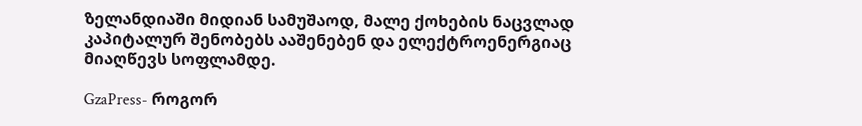ზელანდიაში მიდიან სამუშაოდ, მალე ქოხების ნაცვლად კაპიტალურ შენობებს ააშენებენ და ელექტროენერგიაც მიაღწევს სოფლამდე.

GzaPress- როგორ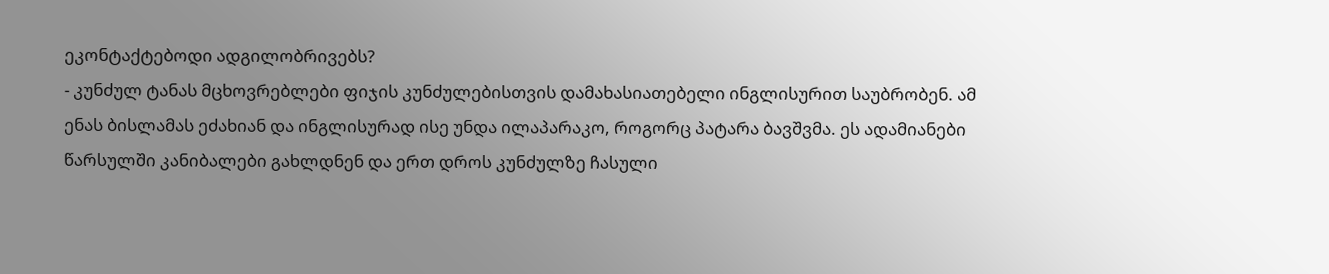ეკონტაქტებოდი ადგილობრივებს?
- კუნძულ ტანას მცხოვრებლები ფიჯის კუნძულებისთვის დამახასიათებელი ინგლისურით საუბრობენ. ამ ენას ბისლამას ეძახიან და ინგლისურად ისე უნდა ილაპარაკო, როგორც პატარა ბავშვმა. ეს ადამიანები წარსულში კანიბალები გახლდნენ და ერთ დროს კუნძულზე ჩასული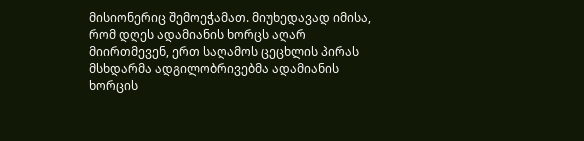მისიონერიც შემოეჭამათ. მიუხედავად იმისა, რომ დღეს ადამიანის ხორცს აღარ მიირთმევენ, ერთ საღამოს ცეცხლის პირას მსხდარმა ადგილობრივებმა ადამიანის ხორცის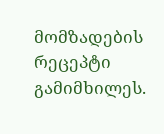მომზადების რეცეპტი გამიმხილეს.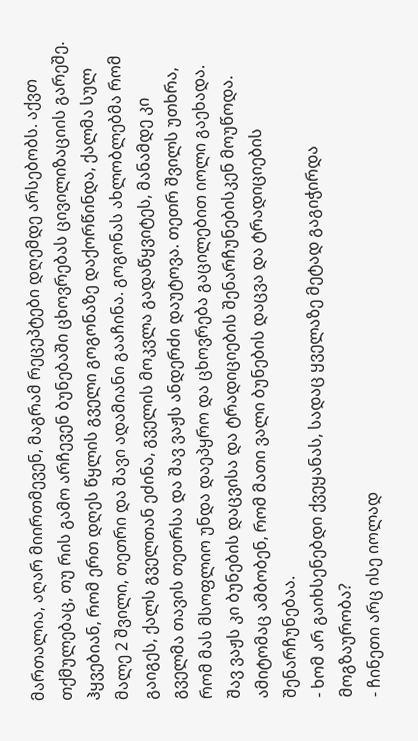მართალია, აღარ მიირთმევენ, მაგრამ რეცეპტები დღემდე არსებობს. აქვთ თქმულებაც, თუ რის გამო არჩევენ ბუნებაში ცხოვრებას ცივილიზაციის გარეშე. ჰყვებიან, რომ ერთ დღეს წყლის გველი გოგონაზე დაქორწინდა, ქალმა სულ მალე 2 შვილი, თეთრი და შავი ადამიანი გააჩინა. გოგონას ახლობლებმა რომ გაიგეს, ქალს გველთან ეძინა, გველის მოკვლა გადაწყვიტეს, მანამდე კი გველმა თავის თეთრსა და შავ ვაჟს ანდერძი დაუტოვა. თეთრ შვილს უთხრა, რომ მას მსოფლიო უნდა დაეპყრო და ცხოვრება გაცილებით იოლი გაეხადა. შავ ვაჟს კი ბუნების დაცვისა და ტრადიციების შენარჩუნებისკენ მოუწოდა. ამიტომაც ამბობენ, რომ მათი ვალი ბუნების დაცვა და ტრადიციების შენარჩუნებაა.
- ხომ არ გაიხსენებდი ქვეყანას, სადაც ყველაზე მეტად გაგიჭირდა მოგზაურობა?
- ჩინეთი არც ისე იოლად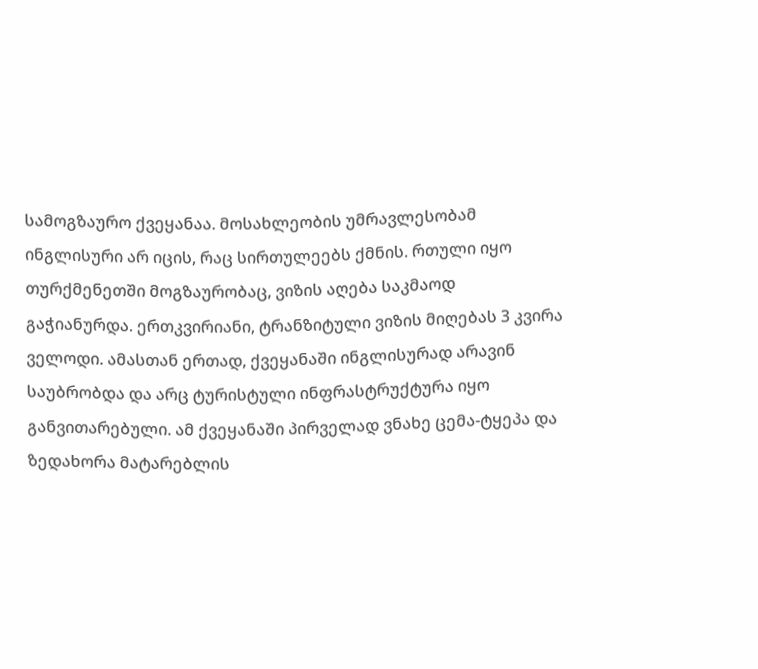სამოგზაურო ქვეყანაა. მოსახლეობის უმრავლესობამ ინგლისური არ იცის, რაც სირთულეებს ქმნის. რთული იყო თურქმენეთში მოგზაურობაც, ვიზის აღება საკმაოდ გაჭიანურდა. ერთკვირიანი, ტრანზიტული ვიზის მიღებას 3 კვირა ველოდი. ამასთან ერთად, ქვეყანაში ინგლისურად არავინ საუბრობდა და არც ტურისტული ინფრასტრუქტურა იყო განვითარებული. ამ ქვეყანაში პირველად ვნახე ცემა-ტყეპა და ზედახორა მატარებლის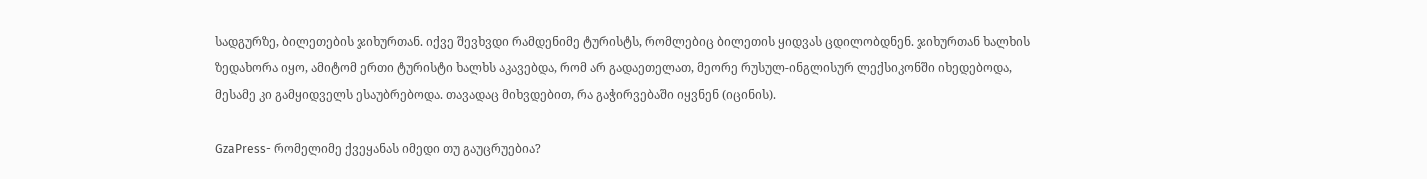სადგურზე, ბილეთების ჯიხურთან. იქვე შევხვდი რამდენიმე ტურისტს, რომლებიც ბილეთის ყიდვას ცდილობდნენ. ჯიხურთან ხალხის ზედახორა იყო, ამიტომ ერთი ტურისტი ხალხს აკავებდა, რომ არ გადაეთელათ, მეორე რუსულ-ინგლისურ ლექსიკონში იხედებოდა, მესამე კი გამყიდველს ესაუბრებოდა. თავადაც მიხვდებით, რა გაჭირვებაში იყვნენ (იცინის).

GzaPress- რომელიმე ქვეყანას იმედი თუ გაუცრუებია?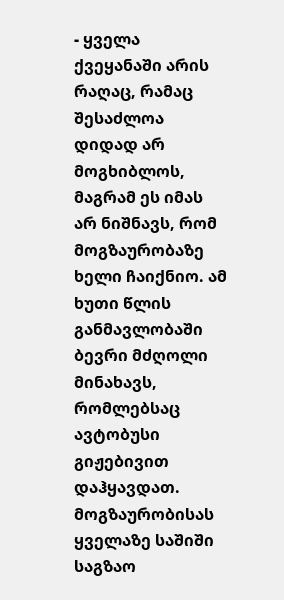- ყველა ქვეყანაში არის რაღაც, რამაც შესაძლოა დიდად არ მოგხიბლოს, მაგრამ ეს იმას არ ნიშნავს, რომ მოგზაურობაზე ხელი ჩაიქნიო. ამ ხუთი წლის განმავლობაში ბევრი მძღოლი მინახავს, რომლებსაც ავტობუსი გიჟებივით დაჰყავდათ. მოგზაურობისას ყველაზე საშიში საგზაო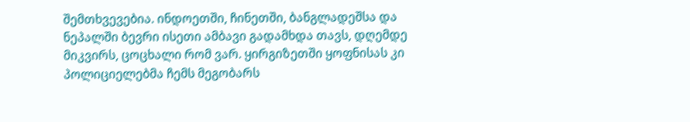შემთხვევებია. ინდოეთში, ჩინეთში, ბანგლადეშსა და ნეპალში ბევრი ისეთი ამბავი გადამხდა თავს, დღემდე მიკვირს, ცოცხალი რომ ვარ. ყირგიზეთში ყოფნისას კი პოლიციელებმა ჩემს მეგობარს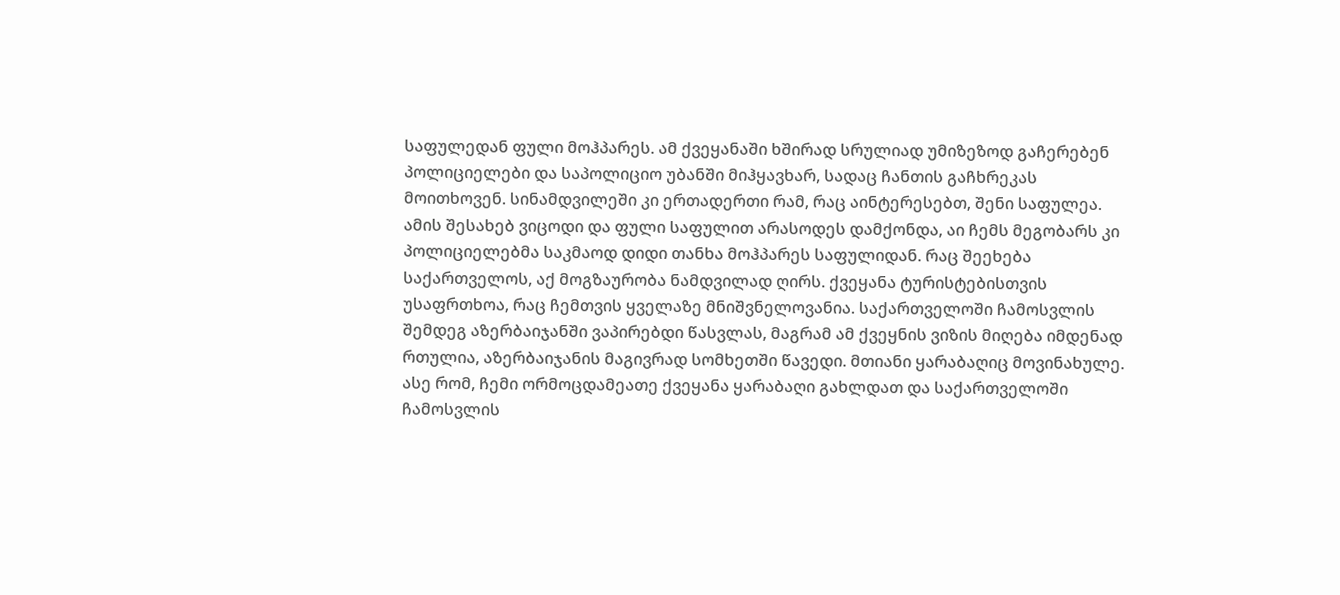საფულედან ფული მოჰპარეს. ამ ქვეყანაში ხშირად სრულიად უმიზეზოდ გაჩერებენ პოლიციელები და საპოლიციო უბანში მიჰყავხარ, სადაც ჩანთის გაჩხრეკას მოითხოვენ. სინამდვილეში კი ერთადერთი რამ, რაც აინტერესებთ, შენი საფულეა. ამის შესახებ ვიცოდი და ფული საფულით არასოდეს დამქონდა, აი ჩემს მეგობარს კი პოლიციელებმა საკმაოდ დიდი თანხა მოჰპარეს საფულიდან. რაც შეეხება საქართველოს, აქ მოგზაურობა ნამდვილად ღირს. ქვეყანა ტურისტებისთვის უსაფრთხოა, რაც ჩემთვის ყველაზე მნიშვნელოვანია. საქართველოში ჩამოსვლის შემდეგ აზერბაიჯანში ვაპირებდი წასვლას, მაგრამ ამ ქვეყნის ვიზის მიღება იმდენად რთულია, აზერბაიჯანის მაგივრად სომხეთში წავედი. მთიანი ყარაბაღიც მოვინახულე. ასე რომ, ჩემი ორმოცდამეათე ქვეყანა ყარაბაღი გახლდათ და საქართველოში ჩამოსვლის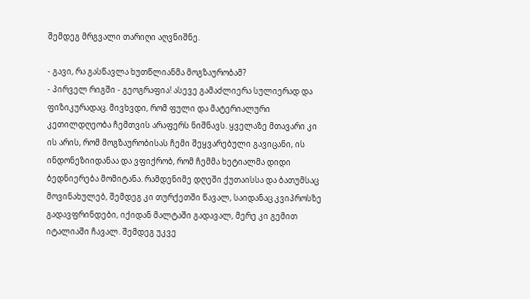შემდეგ მრგვალი თარიღი აღვნიშნე.

- გავი, რა გასწავლა ხუთწლიანმა მოგზაურობამ?
- პირველ რიგში - გეოგრაფია! ასევე გამაძლიერა სულიერად და ფიზიკურადაც. მივხვდი, რომ ფული და მატერიალური კეთილდღეობა ჩემთვის არაფერს ნიშნავს. ყველაზე მთავარი კი ის არის, რომ მოგზაურობისას ჩემი შეყვარებული გავიცანი, ის ინდონეზიიდანაა და ვფიქრობ, რომ ჩემმა ხეტიალმა დიდი ბედნიერება მომიტანა. რამდენიმე დღეში ქუთაისსა და ბათუმსაც მოვინახულებ, შემდეგ კი თურქეთში წავალ, საიდანაც კვიპროსზე გადავფრინდები, იქიდან მალტაში გადავალ, მერე კი გემით იტალიაში ჩავალ. შემდეგ უკვე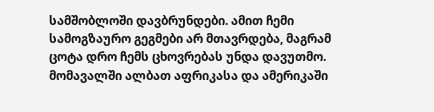სამშობლოში დავბრუნდები. ამით ჩემი სამოგზაურო გეგმები არ მთავრდება, მაგრამ ცოტა დრო ჩემს ცხოვრებას უნდა დავუთმო. მომავალში ალბათ აფრიკასა და ამერიკაში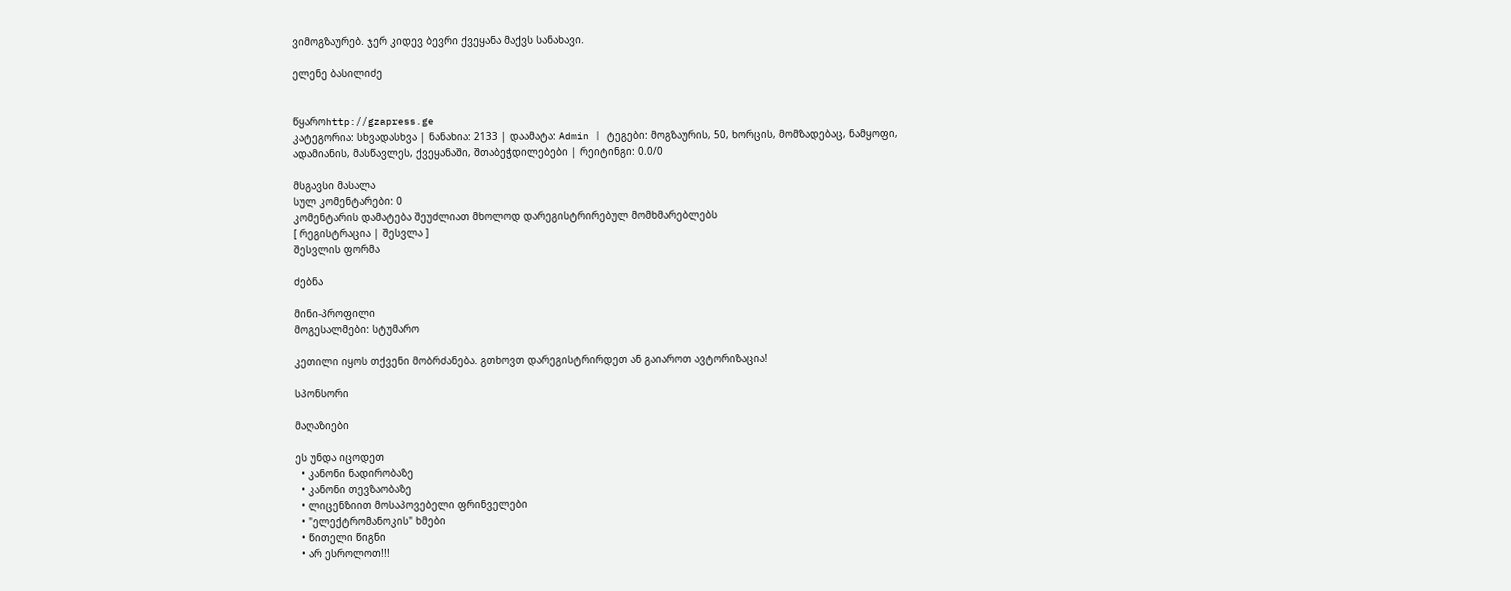ვიმოგზაურებ. ჯერ კიდევ ბევრი ქვეყანა მაქვს სანახავი.

ელენე ბასილიძე


წყაროhttp://gzapress.ge
კატეგორია: სხვადასხვა | ნანახია: 2133 | დაამატა: Admin | ტეგები: მოგზაურის, 50, ხორცის, მომზადებაც, ნამყოფი, ადამიანის, მასწავლეს, ქვეყანაში, შთაბეჭდილებები | რეიტინგი: 0.0/0

მსგავსი მასალა
სულ კომენტარები: 0
კომენტარის დამატება შეუძლიათ მხოლოდ დარეგისტრირებულ მომხმარებლებს
[ რეგისტრაცია | შესვლა ]
შესვლის ფორმა

ძებნა

მინი-პროფილი
მოგესალმები: სტუმარო

კეთილი იყოს თქვენი მობრძანება. გთხოვთ დარეგისტრირდეთ ან გაიაროთ ავტორიზაცია!

სპონსორი

მაღაზიები

ეს უნდა იცოდეთ
  • კანონი ნადირობაზე
  • კანონი თევზაობაზე
  • ლიცენზიით მოსაპოვებელი ფრინველები
  • "ელექტრომანოკის" ხმები
  • წითელი წიგნი
  • არ ესროლოთ!!!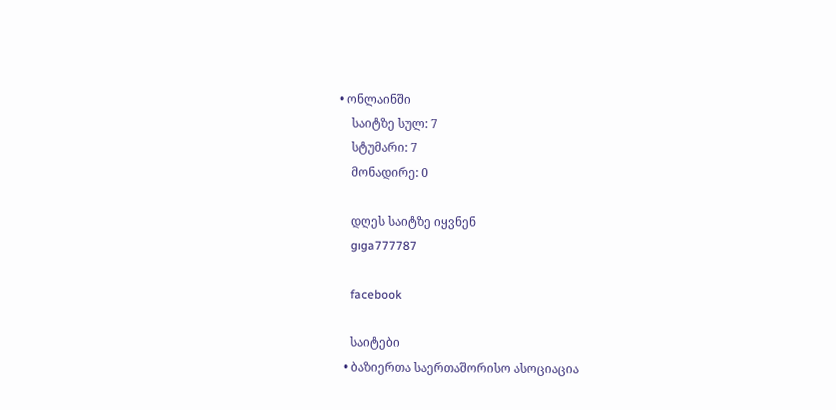• ონლაინში
    საიტზე სულ: 7
    სტუმარი: 7
    მონადირე: 0

    დღეს საიტზე იყვნენ
    gıga777787

    facebook

    საიტები
  • ბაზიერთა საერთაშორისო ასოციაცია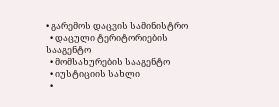• გარემოს დაცვის სამინისტრო
  • დაცული ტერიტორიების სააგენტო
  • მომსახურების სააგენტო
  • იუსტიციის სახლი
  •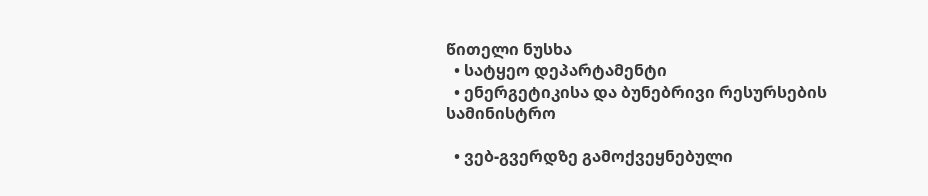წითელი ნუსხა
  • სატყეო დეპარტამენტი
  • ენერგეტიკისა და ბუნებრივი რესურსების სამინისტრო

  • ვებ-გვერდზე გამოქვეყნებული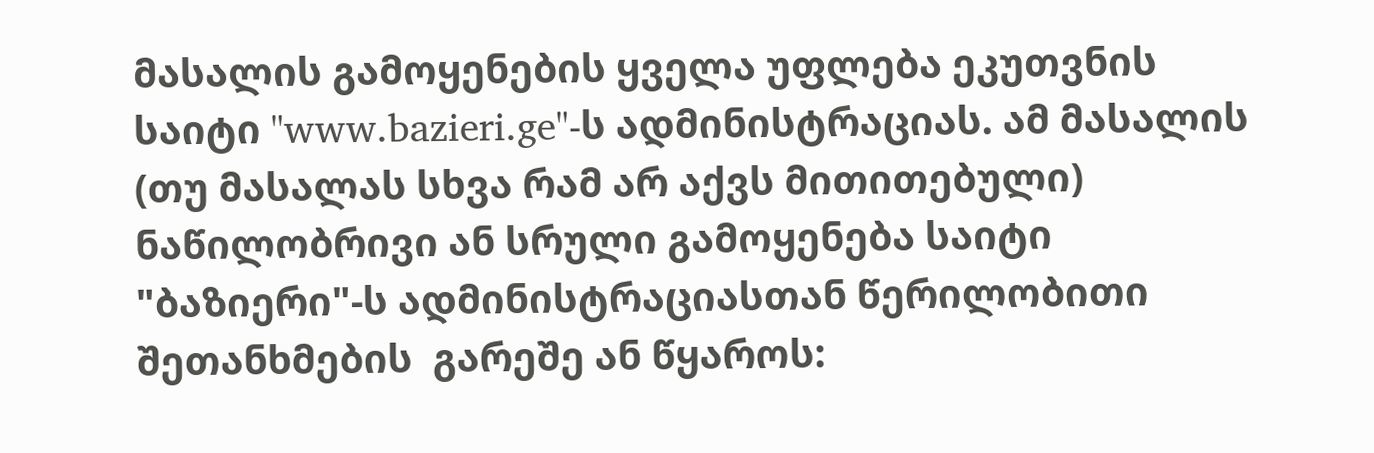მასალის გამოყენების ყველა უფლება ეკუთვნის საიტი "www.bazieri.ge"-ს ადმინისტრაციას. ამ მასალის (თუ მასალას სხვა რამ არ აქვს მითითებული)  ნაწილობრივი ან სრული გამოყენება საიტი "ბაზიერი"-ს ადმინისტრაციასთან წერილობითი შეთანხმების  გარეშე ან წყაროს: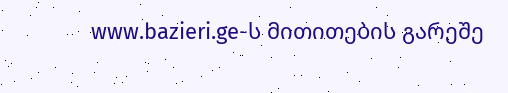www.bazieri.ge-ს მითითების გარეშე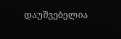დაუშვებელია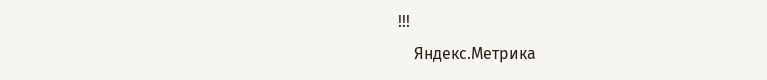!!!
    Яндекс.Метрика